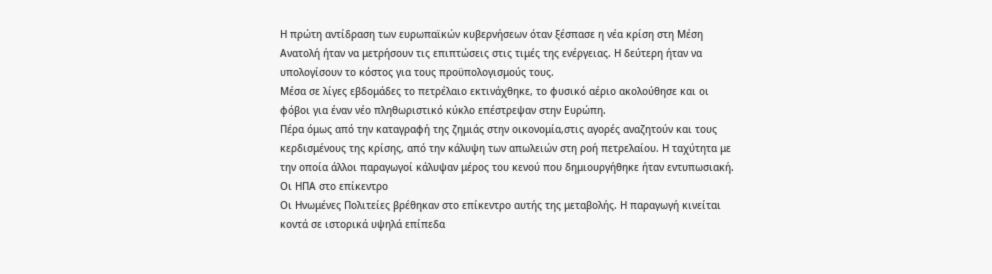Η πρώτη αντίδραση των ευρωπαϊκών κυβερνήσεων όταν ξέσπασε η νέα κρίση στη Μέση Ανατολή ήταν να μετρήσουν τις επιπτώσεις στις τιμές της ενέργειας. Η δεύτερη ήταν να υπολογίσουν το κόστος για τους προϋπολογισμούς τους.
Μέσα σε λίγες εβδομάδες το πετρέλαιο εκτινάχθηκε, το φυσικό αέριο ακολούθησε και οι φόβοι για έναν νέο πληθωριστικό κύκλο επέστρεψαν στην Ευρώπη.
Πέρα όμως από την καταγραφή της ζημιάς στην οικονομία,στις αγορές αναζητούν και τους κερδισμένους της κρίσης, από την κάλυψη των απωλειών στη ροή πετρελαίου. Η ταχύτητα με την οποία άλλοι παραγωγοί κάλυψαν μέρος του κενού που δημιουργήθηκε ήταν εντυπωσιακή.
Οι ΗΠΑ στο επίκεντρο
Οι Ηνωμένες Πολιτείες βρέθηκαν στο επίκεντρο αυτής της μεταβολής. Η παραγωγή κινείται κοντά σε ιστορικά υψηλά επίπεδα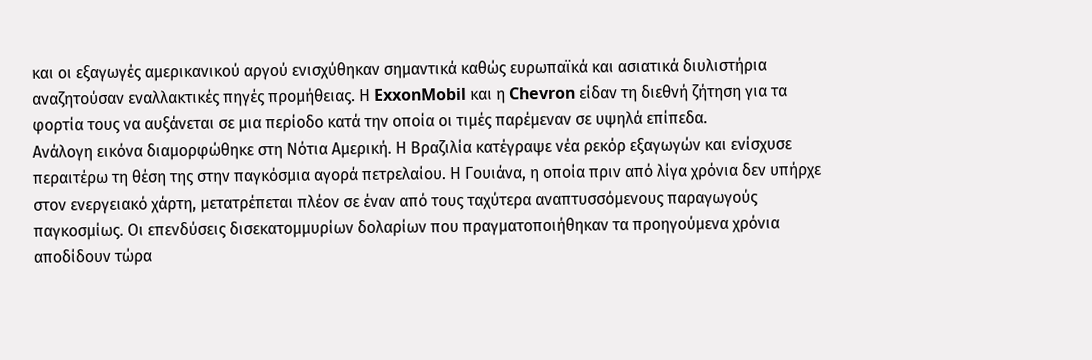και οι εξαγωγές αμερικανικού αργού ενισχύθηκαν σημαντικά καθώς ευρωπαϊκά και ασιατικά διυλιστήρια αναζητούσαν εναλλακτικές πηγές προμήθειας. Η ExxonMobil και η Chevron είδαν τη διεθνή ζήτηση για τα φορτία τους να αυξάνεται σε μια περίοδο κατά την οποία οι τιμές παρέμεναν σε υψηλά επίπεδα.
Ανάλογη εικόνα διαμορφώθηκε στη Νότια Αμερική. Η Βραζιλία κατέγραψε νέα ρεκόρ εξαγωγών και ενίσχυσε περαιτέρω τη θέση της στην παγκόσμια αγορά πετρελαίου. Η Γουιάνα, η οποία πριν από λίγα χρόνια δεν υπήρχε στον ενεργειακό χάρτη, μετατρέπεται πλέον σε έναν από τους ταχύτερα αναπτυσσόμενους παραγωγούς παγκοσμίως. Οι επενδύσεις δισεκατομμυρίων δολαρίων που πραγματοποιήθηκαν τα προηγούμενα χρόνια αποδίδουν τώρα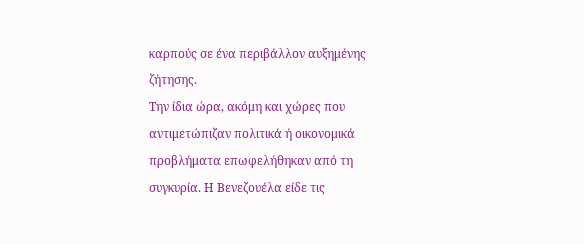καρπούς σε ένα περιβάλλον αυξημένης ζήτησης.
Την ίδια ώρα, ακόμη και χώρες που αντιμετώπιζαν πολιτικά ή οικονομικά προβλήματα επωφελήθηκαν από τη συγκυρία. Η Βενεζουέλα είδε τις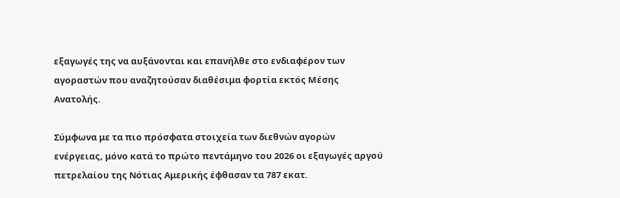εξαγωγές της να αυξάνονται και επανήλθε στο ενδιαφέρον των αγοραστών που αναζητούσαν διαθέσιμα φορτία εκτός Μέσης Ανατολής.

Σύμφωνα με τα πιο πρόσφατα στοιχεία των διεθνών αγορών ενέργειας, μόνο κατά το πρώτο πεντάμηνο του 2026 οι εξαγωγές αργού πετρελαίου της Νότιας Αμερικής έφθασαν τα 787 εκατ.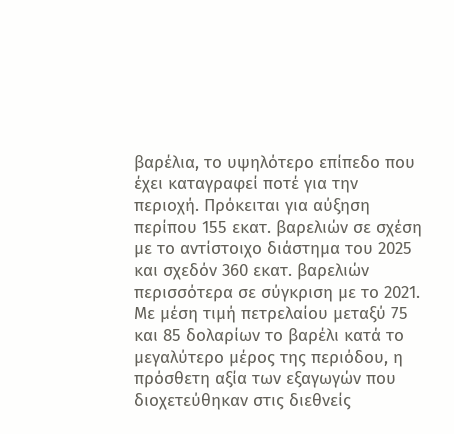βαρέλια, το υψηλότερο επίπεδο που έχει καταγραφεί ποτέ για την περιοχή. Πρόκειται για αύξηση περίπου 155 εκατ. βαρελιών σε σχέση με το αντίστοιχο διάστημα του 2025 και σχεδόν 360 εκατ. βαρελιών περισσότερα σε σύγκριση με το 2021. Με μέση τιμή πετρελαίου μεταξύ 75 και 85 δολαρίων το βαρέλι κατά το μεγαλύτερο μέρος της περιόδου, η πρόσθετη αξία των εξαγωγών που διοχετεύθηκαν στις διεθνείς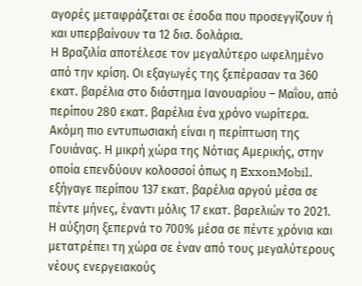αγορές μεταφράζεται σε έσοδα που προσεγγίζουν ή και υπερβαίνουν τα 12 δισ. δολάρια.
Η Βραζιλία αποτέλεσε τον μεγαλύτερο ωφελημένο από την κρίση. Οι εξαγωγές της ξεπέρασαν τα 360 εκατ. βαρέλια στο διάστημα Ιανουαρίου – Μαΐου, από περίπου 280 εκατ. βαρέλια ένα χρόνο νωρίτερα. Ακόμη πιο εντυπωσιακή είναι η περίπτωση της Γουιάνας. Η μικρή χώρα της Νότιας Αμερικής, στην οποία επενδύουν κολοσσοί όπως η ExxonMobil, εξήγαγε περίπου 137 εκατ. βαρέλια αργού μέσα σε πέντε μήνες, έναντι μόλις 17 εκατ. βαρελιών το 2021.
Η αύξηση ξεπερνά το 700% μέσα σε πέντε χρόνια και μετατρέπει τη χώρα σε έναν από τους μεγαλύτερους νέους ενεργειακούς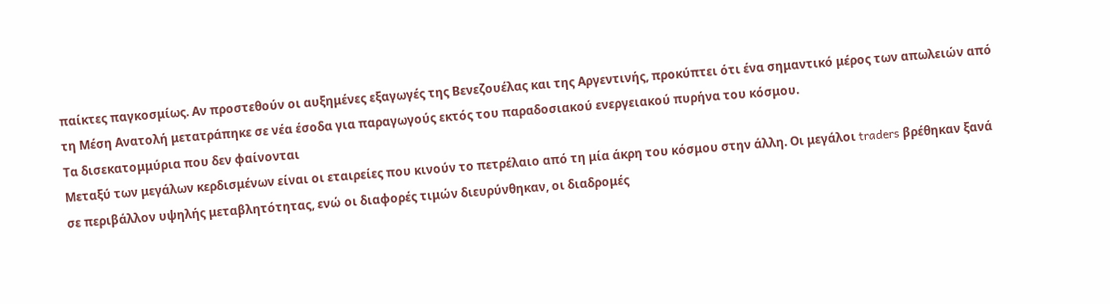παίκτες παγκοσμίως. Αν προστεθούν οι αυξημένες εξαγωγές της Βενεζουέλας και της Αργεντινής, προκύπτει ότι ένα σημαντικό μέρος των απωλειών από τη Μέση Ανατολή μετατράπηκε σε νέα έσοδα για παραγωγούς εκτός του παραδοσιακού ενεργειακού πυρήνα του κόσμου.
Τα δισεκατομμύρια που δεν φαίνονται
Μεταξύ των μεγάλων κερδισμένων είναι οι εταιρείες που κινούν το πετρέλαιο από τη μία άκρη του κόσμου στην άλλη. Οι μεγάλοι traders βρέθηκαν ξανά σε περιβάλλον υψηλής μεταβλητότητας, ενώ οι διαφορές τιμών διευρύνθηκαν, οι διαδρομές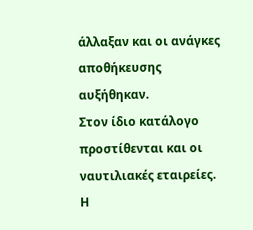άλλαξαν και οι ανάγκες αποθήκευσης αυξήθηκαν.
Στον ίδιο κατάλογο προστίθενται και οι ναυτιλιακές εταιρείες. Η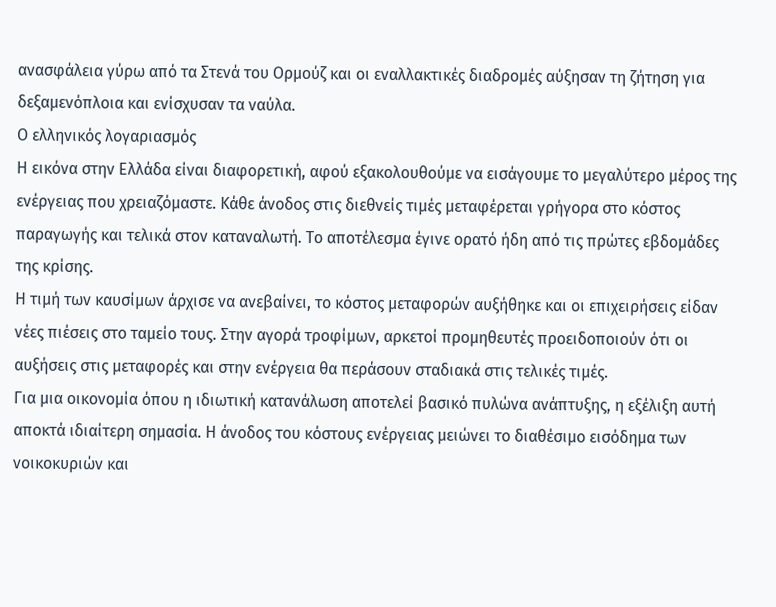ανασφάλεια γύρω από τα Στενά του Ορμούζ και οι εναλλακτικές διαδρομές αύξησαν τη ζήτηση για δεξαμενόπλοια και ενίσχυσαν τα ναύλα.
Ο ελληνικός λογαριασμός
Η εικόνα στην Ελλάδα είναι διαφορετική, αφού εξακολουθούμε να εισάγουμε το μεγαλύτερο μέρος της ενέργειας που χρειαζόμαστε. Κάθε άνοδος στις διεθνείς τιμές μεταφέρεται γρήγορα στο κόστος παραγωγής και τελικά στον καταναλωτή. Το αποτέλεσμα έγινε ορατό ήδη από τις πρώτες εβδομάδες της κρίσης.
Η τιμή των καυσίμων άρχισε να ανεβαίνει, το κόστος μεταφορών αυξήθηκε και οι επιχειρήσεις είδαν νέες πιέσεις στο ταμείο τους. Στην αγορά τροφίμων, αρκετοί προμηθευτές προειδοποιούν ότι οι αυξήσεις στις μεταφορές και στην ενέργεια θα περάσουν σταδιακά στις τελικές τιμές.
Για μια οικονομία όπου η ιδιωτική κατανάλωση αποτελεί βασικό πυλώνα ανάπτυξης, η εξέλιξη αυτή αποκτά ιδιαίτερη σημασία. Η άνοδος του κόστους ενέργειας μειώνει το διαθέσιμο εισόδημα των νοικοκυριών και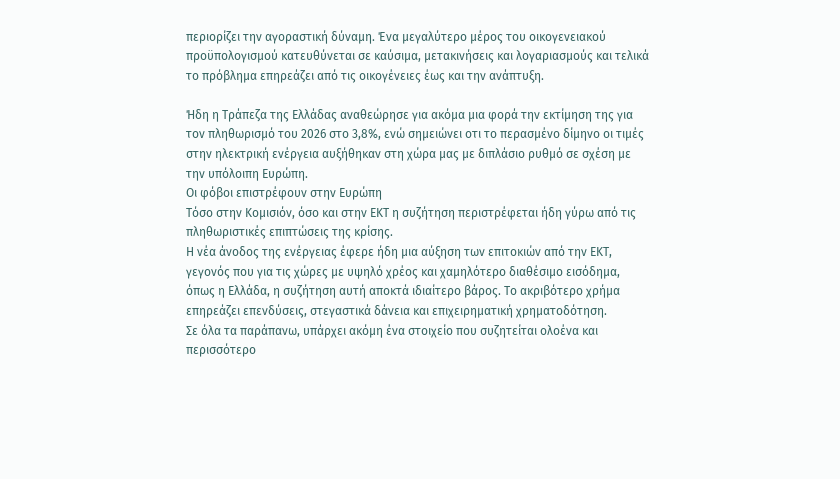περιορίζει την αγοραστική δύναμη. Ένα μεγαλύτερο μέρος του οικογενειακού προϋπολογισμού κατευθύνεται σε καύσιμα, μετακινήσεις και λογαριασμούς και τελικά το πρόβλημα επηρεάζει από τις οικογένειες έως και την ανάπτυξη.

Ήδη η Τράπεζα της Ελλάδας αναθεώρησε για ακόμα μια φορά την εκτίμηση της για τον πληθωρισμό του 2026 στο 3,8%, ενώ σημειώνει οτι το περασμένο δίμηνο οι τιμές στην ηλεκτρική ενέργεια αυξήθηκαν στη χώρα μας με διπλάσιο ρυθμό σε σχέση με την υπόλοιπη Ευρώπη.
Οι φόβοι επιστρέφουν στην Ευρώπη
Τόσο στην Κομισιόν, όσο και στην ΕΚΤ η συζήτηση περιστρέφεται ήδη γύρω από τις πληθωριστικές επιπτώσεις της κρίσης.
Η νέα άνοδος της ενέργειας έφερε ήδη μια αύξηση των επιτοκιών από την ΕΚΤ, γεγονός που για τις χώρες με υψηλό χρέος και χαμηλότερο διαθέσιμο εισόδημα, όπως η Ελλάδα, η συζήτηση αυτή αποκτά ιδιαίτερο βάρος. Το ακριβότερο χρήμα επηρεάζει επενδύσεις, στεγαστικά δάνεια και επιχειρηματική χρηματοδότηση.
Σε όλα τα παράπανω, υπάρχει ακόμη ένα στοιχείο που συζητείται ολοένα και περισσότερο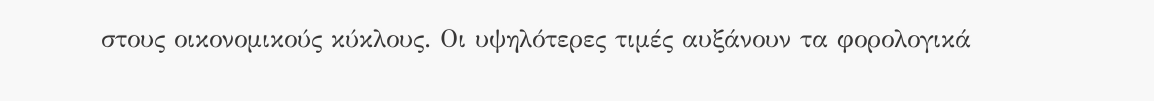στους οικονομικούς κύκλους. Οι υψηλότερες τιμές αυξάνουν τα φορολογικά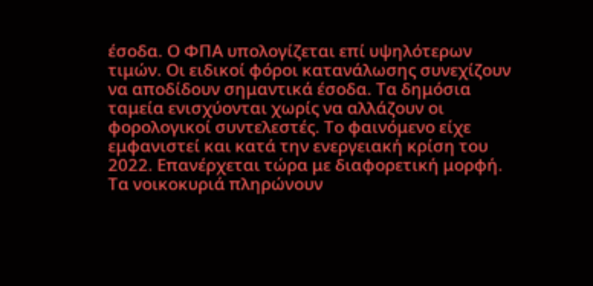έσοδα. Ο ΦΠΑ υπολογίζεται επί υψηλότερων τιμών. Οι ειδικοί φόροι κατανάλωσης συνεχίζουν να αποδίδουν σημαντικά έσοδα. Τα δημόσια ταμεία ενισχύονται χωρίς να αλλάζουν οι φορολογικοί συντελεστές. Το φαινόμενο είχε εμφανιστεί και κατά την ενεργειακή κρίση του 2022. Επανέρχεται τώρα με διαφορετική μορφή.
Τα νοικοκυριά πληρώνουν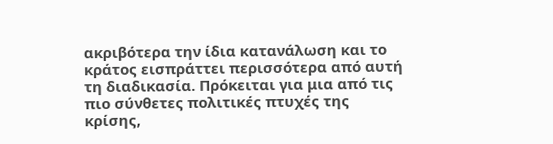ακριβότερα την ίδια κατανάλωση και το κράτος εισπράττει περισσότερα από αυτή τη διαδικασία. Πρόκειται για μια από τις πιο σύνθετες πολιτικές πτυχές της κρίσης,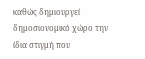καθώς δημιουργεί δημοσιονομικό χώρο την ίδια στιγμή που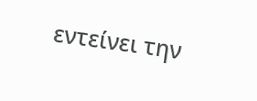εντείνει την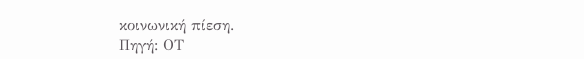κοινωνική πίεση.
Πηγή: ΟΤ